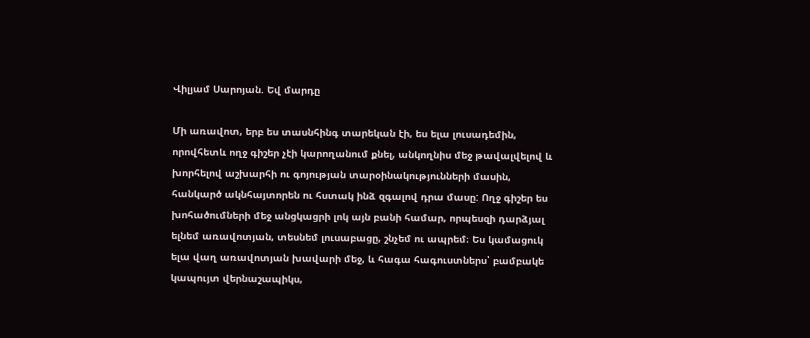Վիլյամ Սարոյան. Եվ մարդը

Մի առավոտ, երբ ես տասնհինգ տարեկան էի, ես ելա լուսադեմին, որովհետև ողջ գիշեր չէի կարողանում քնել, անկողնիս մեջ թավալվելով և խորհելով աշխարհի ու գոյության տարօինակությունների մասին, հանկարծ ակնհայտորեն ու հստակ ինձ զգալով դրա մասը: Ողջ գիշեր ես խոհածումների մեջ անցկացրի լոկ այն բանի համար, որպեսզի դարձյալ ելնեմ առավոտյան, տեսնեմ լուսաբացը, շնչեմ ու ապրեմ։ Ես կամացուկ ելա վաղ առավոտյան խավարի մեջ, և հագա հագուստներս՝ բամբակե կապույտ վերնաշապիկս,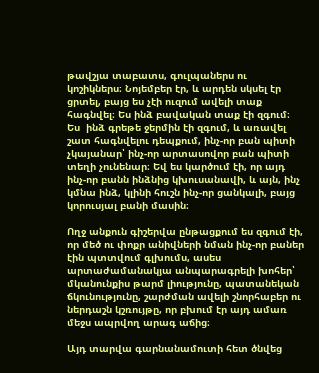թավշյա տաբատս, գուլպաներս ու կոշիկներս։ Նոյեմբեր էր, և արդեն սկսել էր ցրտել, բայց ես չէի ուզում ավելի տաք հագնվել։ Ես ինձ բավական տաք էի զգում։ Ես  ինձ գրեթե ջերմին էի զգում, և առավել շատ հագնվելու դեպքում, ինչ-որ բան պիտի չկայանար՝ ինչ-որ արտասովոր բան պիտի տեղի չունենար։ Եվ ես կարծում էի, որ այդ ինչ-որ բանն ինձնից կխուսանավի, և այն, ինչ կմնա ինձ, կլինի հուշն ինչ-որ ցանկալի, բայց կորուսյալ բանի մասին։

Ողջ անքուն գիշերվա ընթացքում ես զգում էի, որ մեծ ու փոքր անիվների նման ինչ-որ բաներ էին պտտվում գլխումս, ասես արտաժամանակյա անպարագրելի խոհեր՝ մկանունքիս թարմ լիությունը, պատանեկան ճկունությունը, շարժման ավելի շնորհաբեր ու ներդաշն կշռույթը, որ բխում էր այդ ամառ մեջս ապրվող արագ աճից։

Այդ տարվա գարնանամուտի հետ ծնվեց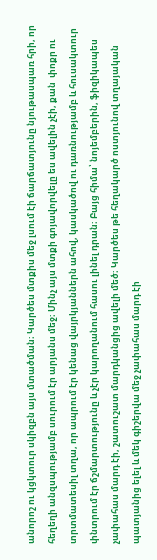անորոշ ու կցկտուր սկիզբն այս մտածման։ Կարծես մտքիս մեջ լսում էի ճարճատյունը նյութասպառ հրի, որ հեղեղի անզսպությամբ սուրում էր արյանս մեջ։ Մինչ այս մտքի գոյավորվելը ես ավելին չէի, քան  փոքր ու տրտմատեսիլ տղա, որ ապրում էր կենաց վայրկյաններն ահով, կասկածով ու դառնությամբ և հուսակտուր փնտրում էր ճշմարտությունը և չէր կարողանում հասու լինել դրան։ Բայց հիմա՝ նոյեմբերին, ֆիզիկապես չափահաս մարդ էի, շատուշատ մարդկանցից ավելի մեծ։ Կարծես թե հեղակարծ ոստյունով տղայական պատյանից ելել և մեկ գիշերվա մեջ չափահաս մարդ էի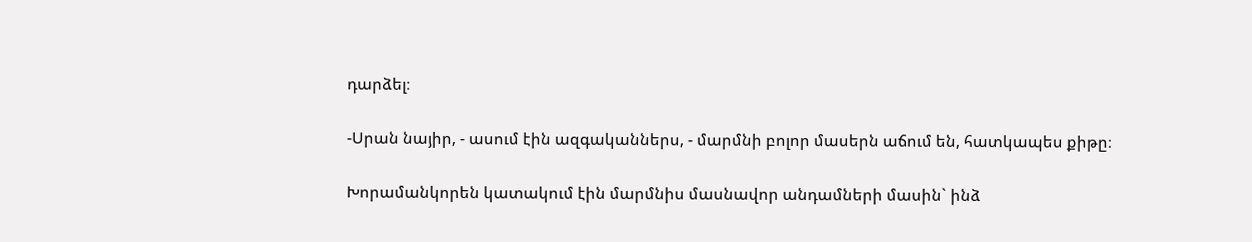դարձել։

-Սրան նայիր, - ասում էին ազգականներս, - մարմնի բոլոր մասերն աճում են, հատկապես քիթը։

Խորամանկորեն կատակում էին մարմնիս մասնավոր անդամների մասին` ինձ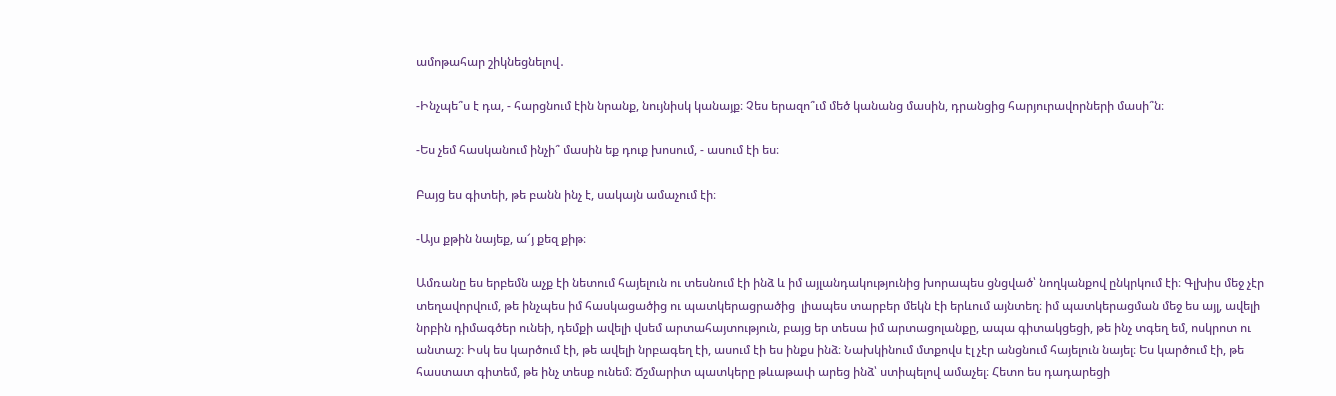ամոթահար շիկնեցնելով․

-Ինչպե՞ս է դա, - հարցնում էին նրանք, նույնիսկ կանայք։ Չես երազո՞ւմ մեծ կանանց մասին, դրանցից հարյուրավորների մասի՞ն։

-Ես չեմ հասկանում ինչի՞ մասին եք դուք խոսում, - ասում էի ես։

Բայց ես գիտեի, թե բանն ինչ է, սակայն ամաչում էի։

-Այս քթին նայեք, ա՜յ քեզ քիթ։

Ամռանը ես երբեմն աչք էի նետում հայելուն ու տեսնում էի ինձ և իմ այլանդակությունից խորապես ցնցված՝ նողկանքով ընկրկում էի։ Գլխիս մեջ չէր տեղավորվում, թե ինչպես իմ հասկացածից ու պատկերացրածից  լիապես տարբեր մեկն էի երևում այնտեղ։ իմ պատկերացման մեջ ես այլ, ավելի նրբին դիմագծեր ունեի, դեմքի ավելի վսեմ արտահայտություն, բայց եր տեսա իմ արտացոլանքը, ապա գիտակցեցի, թե ինչ տգեղ եմ, ոսկրոտ ու անտաշ։ Իսկ ես կարծում էի, թե ավելի նրբագեղ էի, ասում էի ես ինքս ինձ։ Նախկինում մտքովս էլ չէր անցնում հայելուն նայել։ Ես կարծում էի, թե հաստատ գիտեմ, թե ինչ տեսք ունեմ։ Ճշմարիտ պատկերը թևաթափ արեց ինձ՝ ստիպելով ամաչել։ Հետո ես դադարեցի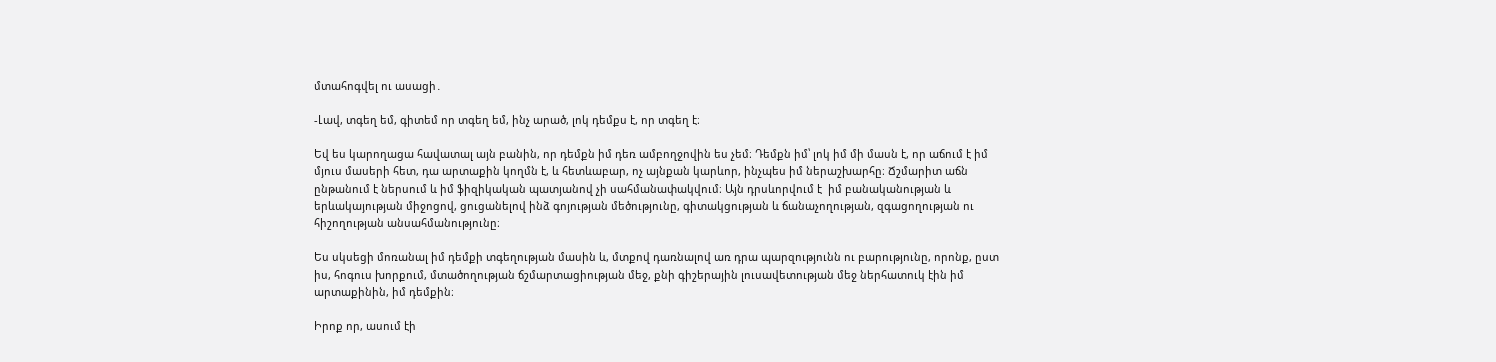մտահոգվել ու ասացի․

-Լավ, տգեղ եմ, գիտեմ որ տգեղ եմ, ինչ արած, լոկ դեմքս է, որ տգեղ է։

Եվ ես կարողացա հավատալ այն բանին, որ դեմքն իմ դեռ ամբողջովին ես չեմ։ Դեմքն իմ՝ լոկ իմ մի մասն է, որ աճում է իմ մյուս մասերի հետ, դա արտաքին կողմն է, և հետևաբար, ոչ այնքան կարևոր, ինչպես իմ ներաշխարհը։ Ճշմարիտ աճն ընթանում է ներսում և իմ ֆիզիկական պատյանով չի սահմանափակվում։ Այն դրսևորվում է  իմ բանականության և երևակայության միջոցով, ցուցանելով ինձ գոյության մեծությունը, գիտակցության և ճանաչողության, զգացողության ու հիշողության անսահմանությունը։

Ես սկսեցի մոռանալ իմ դեմքի տգեղության մասին և, մտքով դառնալով առ դրա պարզությունն ու բարությունը, որոնք, ըստ իս, հոգուս խորքում, մտածողության ճշմարտացիության մեջ, քնի գիշերային լուսավետության մեջ ներհատուկ էին իմ արտաքինին, իմ դեմքին։

Իրոք որ, ասում էի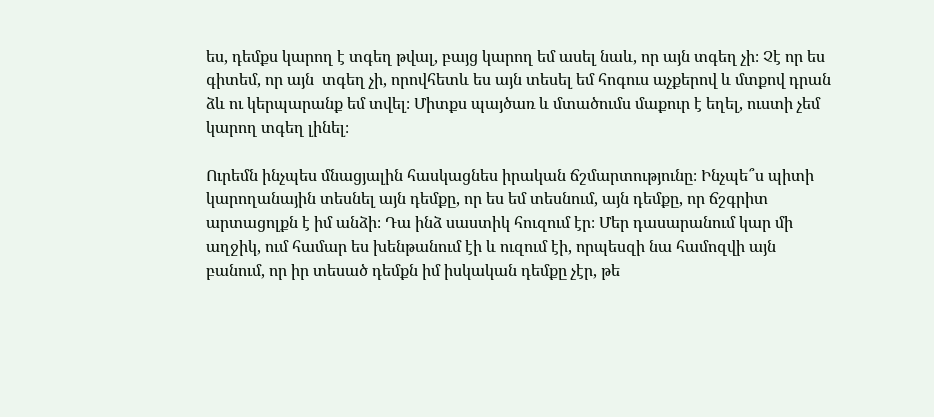ես, դեմքս կարող է տգեղ թվալ, բայց կարող եմ ասել նաև, որ այն տգեղ չի։ Չէ որ ես գիտեմ, որ այն  տգեղ չի, որովհետև ես այն տեսել եմ հոգուս աչքերով և մտքով դրան ձև ու կերպարանք եմ տվել։ Միտքս պայծառ և մտածումս մաքուր է եղել, ուստի չեմ կարող տգեղ լինել։

Ուրեմն ինչպես մնացյալին հասկացնես իրական ճշմարտությունը։ Ինչպե՞ս պիտի կարողանային տեսնել այն դեմքը, որ ես եմ տեսնում, այն դեմքը, որ ճշգրիտ արտացոլքն է իմ անձի։ Դա ինձ սաստիկ հուզում էր։ Մեր դասարանում կար մի աղջիկ, ում համար ես խենթանում էի և ուզում էի, որպեսզի նա համոզվի այն բանում, որ իր տեսած դեմքն իմ իսկական դեմքը չէր, թե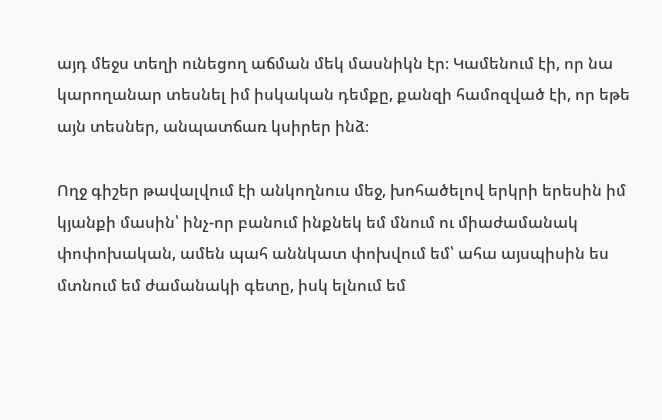այդ մեջս տեղի ունեցող աճման մեկ մասնիկն էր։ Կամենում էի, որ նա կարողանար տեսնել իմ իսկական դեմքը, քանզի համոզված էի, որ եթե այն տեսներ, անպատճառ կսիրեր ինձ։

Ողջ գիշեր թավալվում էի անկողնուս մեջ, խոհածելով երկրի երեսին իմ կյանքի մասին՝ ինչ-որ բանում ինքնեկ եմ մնում ու միաժամանակ փոփոխական, ամեն պահ աննկատ փոխվում եմ՝ ահա այսպիսին ես մտնում եմ ժամանակի գետը, իսկ ելնում եմ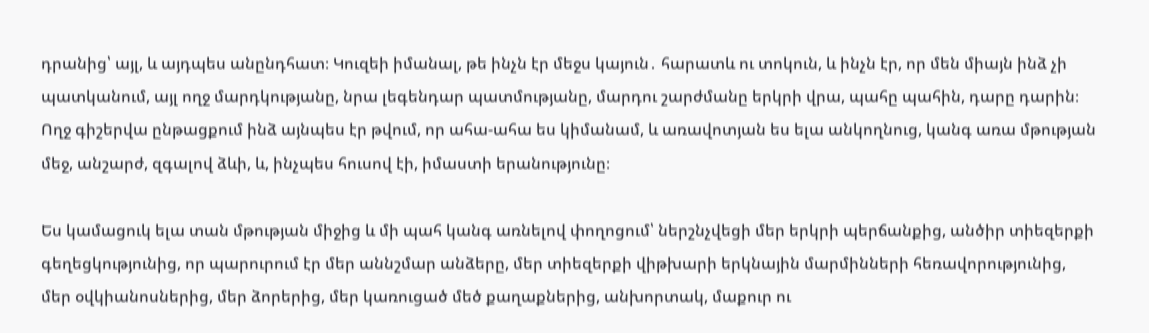դրանից՝ այլ, և այդպես անընդհատ։ Կուզեի իմանալ, թե ինչն էր մեջս կայուն․ հարատև ու տոկուն, և ինչն էր, որ մեն միայն ինձ չի պատկանում, այլ ողջ մարդկությանը, նրա լեգենդար պատմությանը, մարդու շարժմանը երկրի վրա, պահը պահին, դարը դարին։  Ողջ գիշերվա ընթացքում ինձ այնպես էր թվում, որ ահա-ահա ես կիմանամ, և առավոտյան ես ելա անկողնուց, կանգ առա մթության մեջ, անշարժ, զգալով ձևի, և, ինչպես հուսով էի, իմաստի երանությունը։

Ես կամացուկ ելա տան մթության միջից և մի պահ կանգ առնելով փողոցում՝ ներշնչվեցի մեր երկրի պերճանքից, անծիր տիեզերքի գեղեցկությունից, որ պարուրում էր մեր աննշմար անձերը, մեր տիեզերքի վիթխարի երկնային մարմինների հեռավորությունից, մեր օվկիանոսներից, մեր ձորերից, մեր կառուցած մեծ քաղաքներից, անխորտակ, մաքուր ու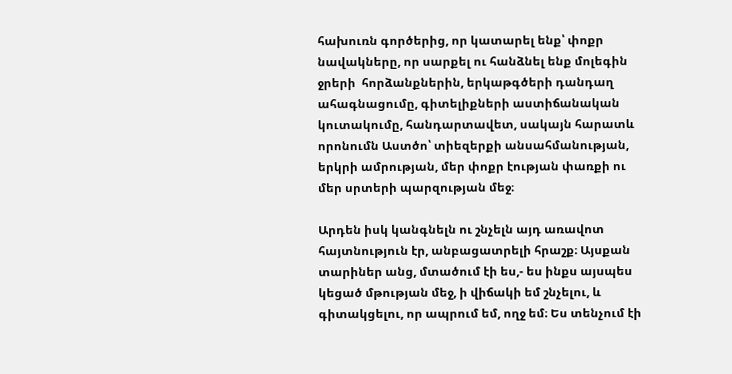հախուռն գործերից, որ կատարել ենք՝ փոքր նավակները, որ սարքել ու հանձնել ենք մոլեգին ջրերի  հորձանքներին, երկաթգծերի դանդաղ ահագնացումը, գիտելիքների աստիճանական կուտակումը, հանդարտավետ, սակայն հարատև որոնումն Աստծո՝ տիեզերքի անսահմանության, երկրի ամրության, մեր փոքր էության փառքի ու մեր սրտերի պարզության մեջ։

Արդեն իսկ կանգնելն ու շնչելն այդ առավոտ հայտնություն էր, անբացատրելի հրաշք։ Այսքան տարիներ անց, մտածում էի ես,- ես ինքս այսպես կեցած մթության մեջ, ի վիճակի եմ շնչելու, և գիտակցելու, որ ապրում եմ, ողջ եմ։ Ես տենչում էի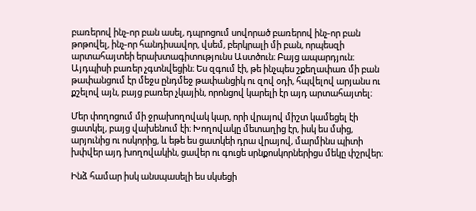բառերով ինչ-որ բան ասել, դպրոցում սովորած բառերով ինչ-որ բան թոթովել, ինչ-որ հանդիսավոր, վսեմ, բերկրալի մի բան, որպեսզի արտահայտեի երախտագիտությունս Աստծուն։ Բայց ապարդյուն։ Այդպիսի բառեր չգտնվեցին։ Ես զգում էի, թե ինչպես շքեղափառ մի բան թափանցում էր մեջս ընդմեջ թափանցիկ ու զով օդի, հպվելով արյանս ու քշելով այն, բայց բառեր չկային, որոնցով կարելի էր այդ արտահայտել։

Մեր փողոցում մի ջրախողովակ կար, որի վրայով միշտ կամեցել էի ցատկել, բայց վախենում էի։ Խողովակը մետաղից էր, իսկ ես մսից, արյունից ու ոսկորից, և եթե ես ցատկեի դրա վրայով, մարմինս պիտի խփվեր այդ խողովակին, ցավեր ու գուցե սրնքոսկորներիցս մեկը փշրվեր։

Ինձ համար իսկ անսպասելի ես սկսեցի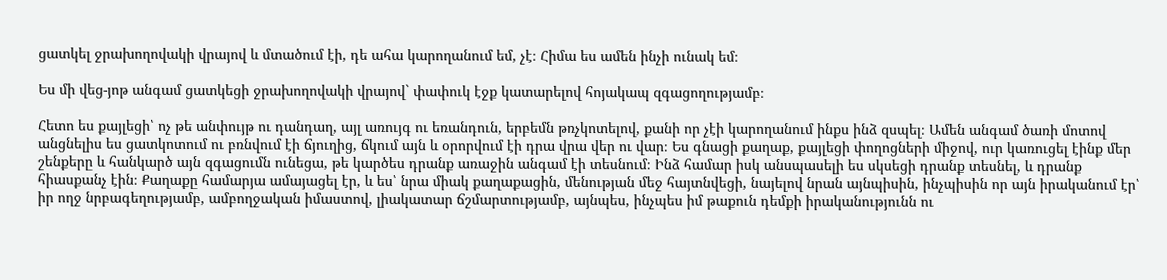ցատկել ջրախողովակի վրայով և մտածում էի, դե ահա կարողանում եմ, չէ։ Հիմա ես ամեն ինչի ունակ եմ։

Ես մի վեց-յոթ անգամ ցատկեցի ջրախողովակի վրայով` փափուկ էջք կատարելով հոյակապ զգացողությամբ։

Հետո ես քայլեցի՝ ոչ թե անփույթ ու դանդաղ, այլ առույգ ու եռանդուն, երբեմն թռչկոտելով, քանի որ չէի կարողանում ինքս ինձ զսպել։ Ամեն անգամ ծառի մոտով անցնելիս ես ցատկոտում ու բռնվում էի ճյուղից, ճկում այն և օրորվում էի դրա վրա վեր ու վար։ Ես գնացի քաղաք, քայլեցի փողոցների միջով, ուր կառուցել էինք մեր շենքերը և հանկարծ այն զգացումն ունեցա, թե կարծես դրանք առաջին անգամ էի տեսնում։ Ինձ համար իսկ անսպասելի ես սկսեցի դրանք տեսնել, և դրանք հիասքանչ էին։ Քաղաքը համարյա ամայացել էր, և ես՝ նրա միակ քաղաքացին, մենության մեջ հայտնվեցի, նայելով նրան այնպիսին, ինչպիսին որ այն իրականում էր՝ իր ողջ նրբագեղությամբ, ամբողջական իմաստով, լիակատար ճշմարտությամբ, այնպես, ինչպես իմ թաքուն դեմքի իրականությունն ու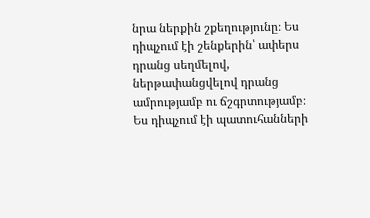նրա ներքին շքեղությունը։ Ես դիպչում էի շենքերին՝ ափերս դրանց սեղմելով, ներթափանցվելով դրանց ամրությամբ ու ճշգրտությամբ։ Ես դիպչում էի պատուհանների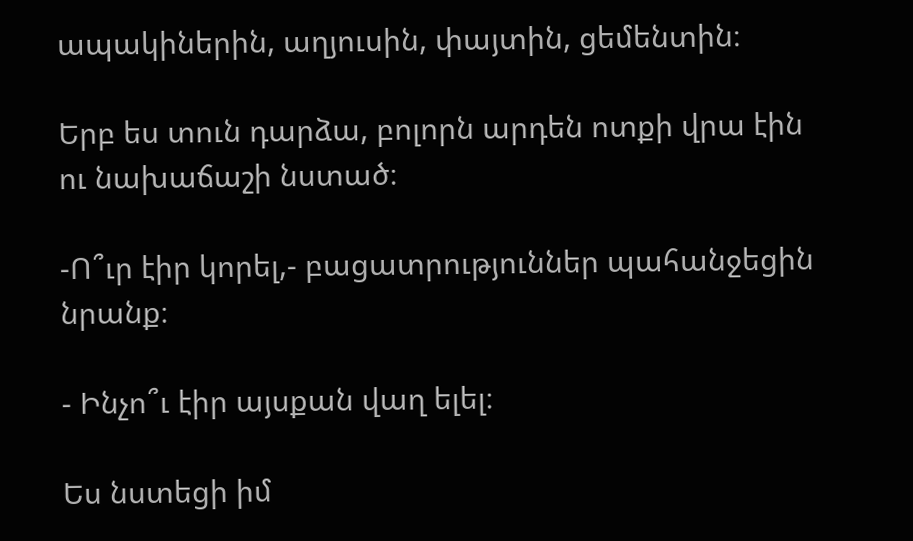ապակիներին, աղյուսին, փայտին, ցեմենտին։

Երբ ես տուն դարձա, բոլորն արդեն ոտքի վրա էին ու նախաճաշի նստած։

-Ո՞ւր էիր կորել,- բացատրություններ պահանջեցին նրանք։

- Ինչո՞ւ էիր այսքան վաղ ելել։

Ես նստեցի իմ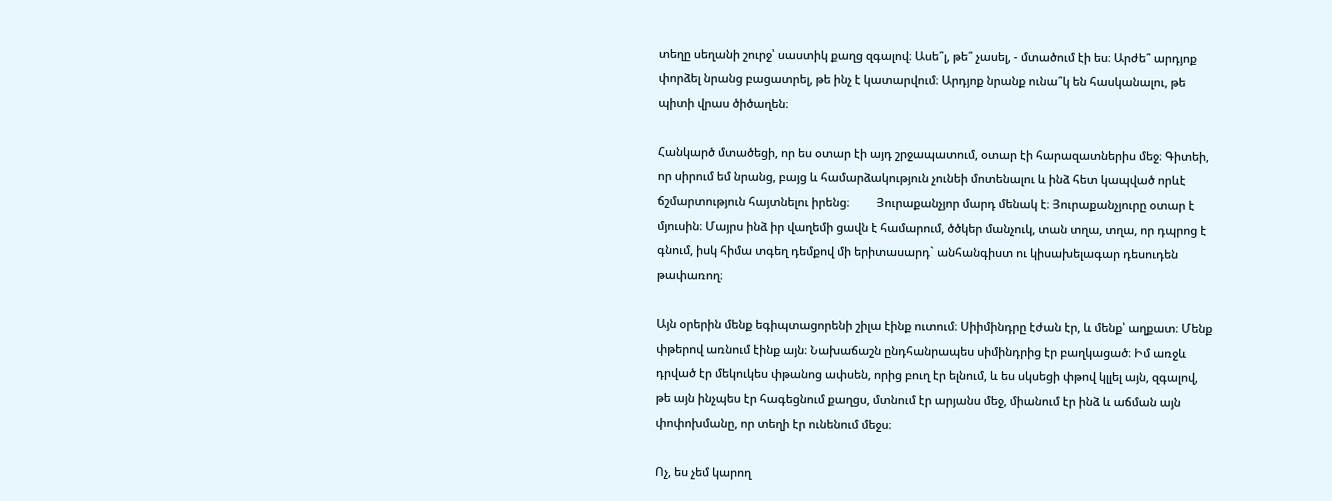տեղը սեղանի շուրջ՝ սաստիկ քաղց զգալով։ Ասե՞լ, թե՞ չասել, - մտածում էի ես։ Արժե՞ արդյոք փորձել նրանց բացատրել, թե ինչ է կատարվում։ Արդյոք նրանք ունա՞կ են հասկանալու, թե պիտի վրաս ծիծաղեն։

Հանկարծ մտածեցի, որ ես օտար էի այդ շրջապատում, օտար էի հարազատներիս մեջ։ Գիտեի, որ սիրում եմ նրանց, բայց և համարձակություն չունեի մոտենալու և ինձ հետ կապված որևէ ճշմարտություն հայտնելու իրենց։         Յուրաքանչյոր մարդ մենակ է։ Յուրաքանչյուրը օտար է մյուսին։ Մայրս ինձ իր վաղեմի ցավն է համարում, ծծկեր մանչուկ, տան տղա, տղա, որ դպրոց է գնում, իսկ հիմա տգեղ դեմքով մի երիտասարդ` անհանգիստ ու կիսախելագար դեսուդեն թափառող։

Այն օրերին մենք եգիպտացորենի շիլա էինք ուտում։ Սիիմինդրը էժան էր, և մենք՝ աղքատ։ Մենք փթերով առնում էինք այն։ Նախաճաշն ընդհանրապես սիմինդրից էր բաղկացած։ Իմ առջև դրված էր մեկուկես փթանոց ափսեն, որից բուղ էր ելնում, և ես սկսեցի փթով կլլել այն, զգալով, թե այն ինչպես էր հագեցնում քաղցս, մտնում էր արյանս մեջ, միանում էր ինձ և աճման այն փոփոխմանը, որ տեղի էր ունենում մեջս։

Ոչ, ես չեմ կարող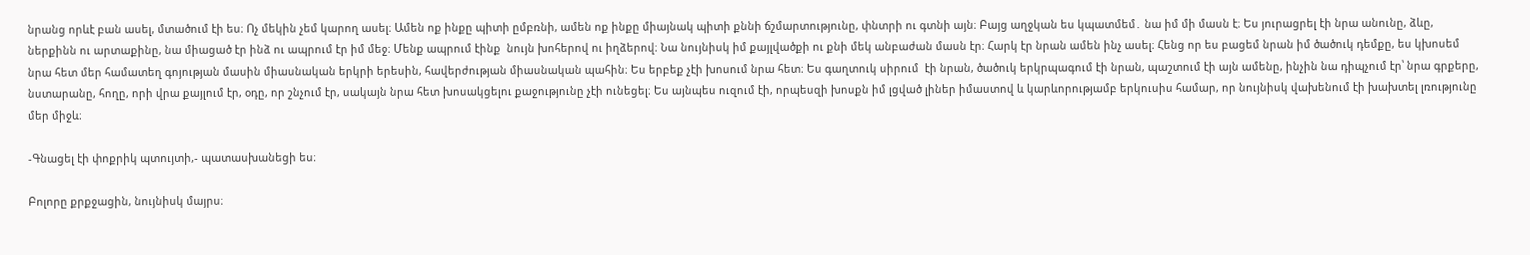նրանց որևէ բան ասել, մտածում էի ես։ Ոչ մեկին չեմ կարող ասել։ Ամեն ոք ինքը պիտի ըմբռնի, ամեն ոք ինքը միայնակ պիտի քննի ճշմարտությունը, փնտրի ու գտնի այն։ Բայց աղջկան ես կպատմեմ․ նա իմ մի մասն է։ Ես յուրացրել էի նրա անունը, ձևը, ներքինն ու արտաքինը, նա միացած էր ինձ ու ապրում էր իմ մեջ։ Մենք ապրում էինք  նույն խոհերով ու իղձերով։ Նա նույնիսկ իմ քայլվածքի ու քնի մեկ անբաժան մասն էր։ Հարկ էր նրան ամեն ինչ ասել։ Հենց որ ես բացեմ նրան իմ ծածուկ դեմքը, ես կխոսեմ նրա հետ մեր համատեղ գոյության մասին միասնական երկրի երեսին, հավերժության միասնական պահին։ Ես երբեք չէի խոսում նրա հետ։ Ես գաղտուկ սիրում  էի նրան, ծածուկ երկրպագում էի նրան, պաշտում էի այն ամենը, ինչին նա դիպչում էր՝ նրա գրքերը, նստարանը, հողը, որի վրա քայլում էր, օդը, որ շնչում էր, սակայն նրա հետ խոսակցելու քաջությունը չէի ունեցել։ Ես այնպես ուզում էի, որպեսզի խոսքն իմ լցված լիներ իմաստով և կարևորությամբ երկուսիս համար, որ նույնիսկ վախենում էի խախտել լռությունը մեր միջև։

-Գնացել էի փոքրիկ պտույտի,- պատասխանեցի ես։

Բոլորը քրքջացին, նույնիսկ մայրս։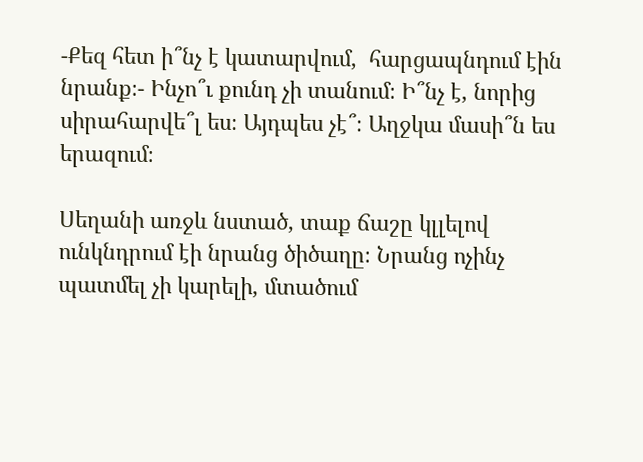-Քեզ հետ ի՞նչ է կատարվում,  հարցապնդում էին նրանք։- Ինչո՞ւ քունդ չի տանում։ Ի՞նչ է, նորից սիրահարվե՞լ ես։ Այդպես չէ՞։ Աղջկա մասի՞ն ես երազում։

Սեղանի առջև նստած, տաք ճաշը կլլելով ունկնդրում էի նրանց ծիծաղը։ Նրանց ոչինչ պատմել չի կարելի, մտածում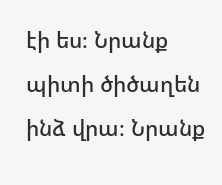էի ես։ Նրանք պիտի ծիծաղեն ինձ վրա։ Նրանք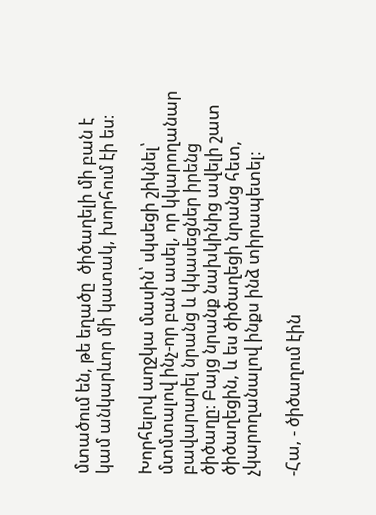մտածում են, թե եղածը  ծիծաղելի մի բան է կամ անկարևոր մի կատակ, խորհում էի ես։

Խորհելով աղջկա մասին՝ սկսեցի շիկնել՝ մտմտալով ինչ-որ բան ասել, որ կկարողանար բավարարել նրանց և կկասեցներ իրենց ծիծաղը։ Բայց նրանք նախկինից ավելի շատ ծիծաղեցին, և ես ծիծաղեցի նրանց հետ, չկարողանալով ինքս ինձ տիրապետել։

-Հա, - ծիծաղում էին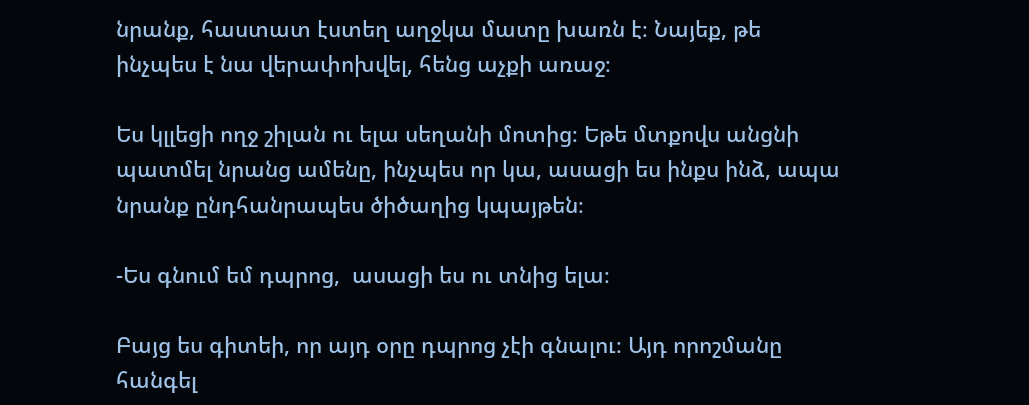նրանք, հաստատ էստեղ աղջկա մատը խառն է։ Նայեք, թե ինչպես է նա վերափոխվել, հենց աչքի առաջ։

Ես կլլեցի ողջ շիլան ու ելա սեղանի մոտից։ Եթե մտքովս անցնի պատմել նրանց ամենը, ինչպես որ կա, ասացի ես ինքս ինձ, ապա նրանք ընդհանրապես ծիծաղից կպայթեն։

-Ես գնում եմ դպրոց,  ասացի ես ու տնից ելա։

Բայց ես գիտեի, որ այդ օրը դպրոց չէի գնալու։ Այդ որոշմանը հանգել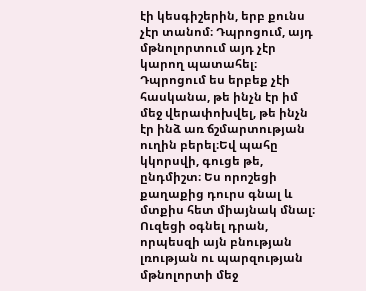էի կեսգիշերին, երբ քունս չէր տանոմ։ Դպրոցում, այդ մթնոլորտում այդ չէր կարող պատահել։ Դպրոցում ես երբեք չէի հասկանա, թե ինչն էր իմ մեջ վերափոխվել, թե ինչն էր ինձ առ ճշմարտության ուղին բերել։Եվ պահը կկորսվի, գուցե թե, ընդմիշտ։ Ես որոշեցի քաղաքից դուրս գնալ և մտքիս հետ միայնակ մնալ։ Ուզեցի օգնել դրան, որպեսզի այն բնության լռության ու պարզության  մթնոլորտի մեջ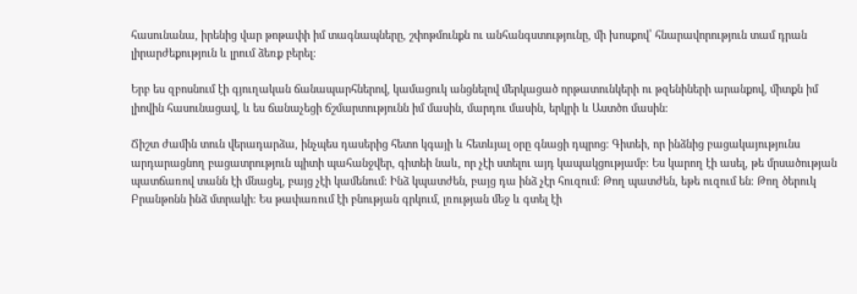հասունանա, իրենից վար թոթափի իմ տագնապները, շփոթմունքն ու անհանգստությունը, մի խոսքով՝ հնարավորություն տամ դրան լիրարժեքություն և լրում ձեռք բերել։

Երբ ես զբոսնում էի գյուղական ճանապարհներով, կամացուկ անցնելով մերկացած որթատունկերի ու թզենիների արանքով, միտքն իմ լիովին հասունացավ, և ես ճանաչեցի ճշմարտությունն իմ մասին, մարդու մասին, երկրի և Աստծո մասին։

Ճիշտ ժամին տուն վերադարձա, ինչպես դասերից հետո կգայի և հետևյալ օրը գնացի դպրոց։ Գիտեի, որ ինձնից բացակայությունս արդարացնող բացատրություն պիտի պահանջվեր, գիտեի նաև, որ չէի ստելու այդ կապակցությամբ։ Ես կարող էի ասել, թե մրսածության պատճառով տանն էի մնացել, բայց չէի կամենում։ Ինձ կպատժեն, բայց դա ինձ չէր հուզում։ Թող պատժեն, եթե ուզում են։ Թող ծերուկ Բրանթոնն ինձ մտրակի։ Ես թափառում էի բնության գրկում, լռության մեջ և գտել էի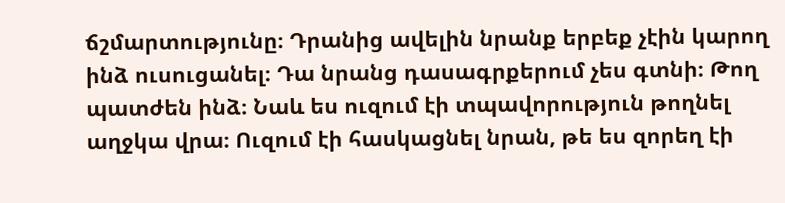ճշմարտությունը։ Դրանից ավելին նրանք երբեք չէին կարող ինձ ուսուցանել։ Դա նրանց դասագրքերում չես գտնի։ Թող պատժեն ինձ։ Նաև ես ուզում էի տպավորություն թողնել աղջկա վրա։ Ուզում էի հասկացնել նրան, թե ես զորեղ էի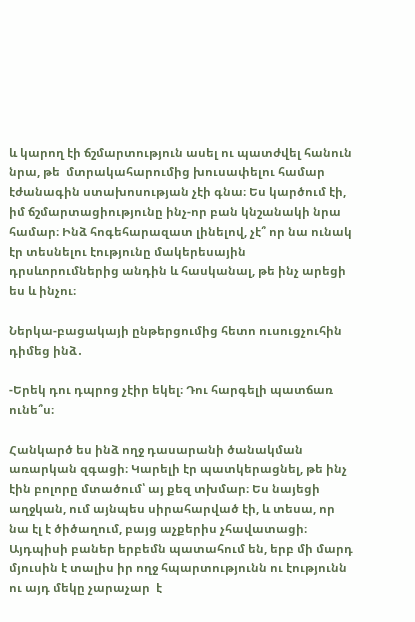և կարող էի ճշմարտություն ասել ու պատժվել հանուն նրա, թե  մտրակահարումից խուսափելու համար էժանագին ստախոսության չէի գնա։ Ես կարծում էի, իմ ճշմարտացիությունը ինչ-որ բան կնշանակի նրա համար։ Ինձ հոգեհարազատ լինելով, չէ՞ որ նա ունակ էր տեսնելու էությունը մակերեսային դրսևորումներից անդին և հասկանալ, թե ինչ արեցի ես և ինչու։

Ներկա-բացակայի ընթերցումից հետո ուսուցչուհին դիմեց ինձ․

-Երեկ դու դպրոց չէիր եկել։ Դու հարգելի պատճառ ունե՞ս։

Հանկարծ ես ինձ ողջ դասարանի ծանակման առարկան զգացի։ Կարելի էր պատկերացնել, թե ինչ էին բոլորը մտածում՝ այ քեզ տխմար։ Ես նայեցի աղջկան, ում այնպես սիրահարված էի, և տեսա, որ նա էլ է ծիծաղում, բայց աչքերիս չհավատացի։ Այդպիսի բաներ երբեմն պատահում են, երբ մի մարդ մյուսին է տալիս իր ողջ հպարտությունն ու էությունն ու այդ մեկը չարաչար  է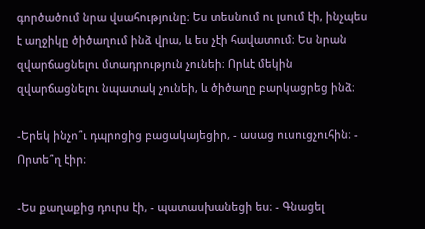գործածում նրա վսահությունը։ Ես տեսնում ու լսում էի, ինչպես է աղջիկը ծիծաղում ինձ վրա, և ես չէի հավատում։ Ես նրան զվարճացնելու մտադրություն չունեի։ Որևէ մեկին զվարճացնելու նպատակ չունեի, և ծիծաղը բարկացրեց ինձ։

-Երեկ ինչո՞ւ դպրոցից բացակայեցիր, - ասաց ուսուցչուհին։ - Որտե՞ղ էիր։

-Ես քաղաքից դուրս էի, - պատասխանեցի ես։ - Գնացել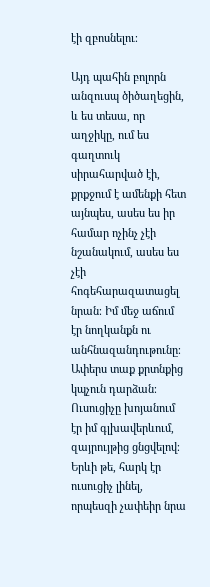էի զբոսնելու։

Այդ պահին բոլորն անզուսպ ծիծաղեցին, և ես տեսա, որ աղջիկը, ում ես գաղտուկ սիրահարված էի, քրքջում է ամենքի հետ այնպես, ասես ես իր համար ոչինչ չէի նշանակում, ասես ես չէի հոգեհարազատացել նրան։ Իմ մեջ աճում էր նողկանքն ու անհնազանդութունը։ Ափերս տաք քրտնքից կպչուն դարձան։ Ուսուցիչը խոյանում էր իմ գլխավերևում, զայրույթից ցնցվելով։ Երևի թե, հարկ էր ուսուցիչ լինել, որպեսզի չափեիր նրա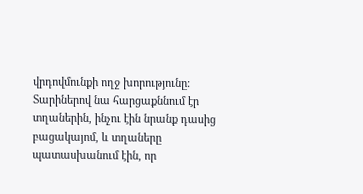վրդովմունքի ողջ խորությունը։ Տարիներով նա հարցաքննում էր տղաներին, ինչու էին նրանք դասից բացակայոմ, և տղաները պատասխանում էին, որ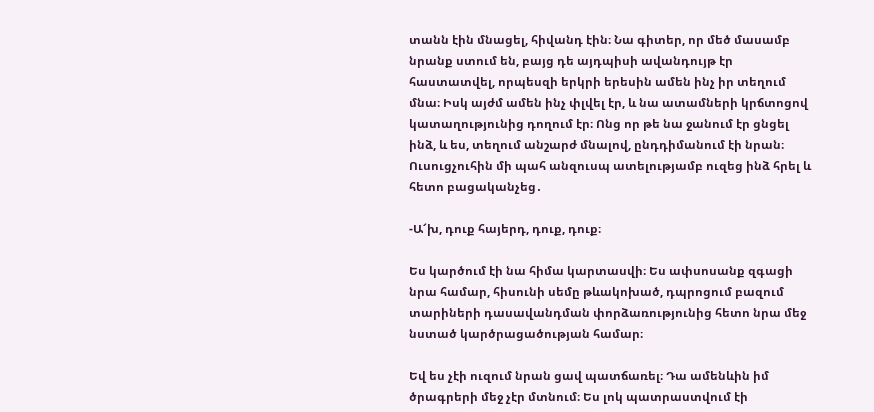տանն էին մնացել, հիվանդ էին։ Նա գիտեր, որ մեծ մասամբ նրանք ստում են, բայց դե այդպիսի ավանդույթ էր հաստատվել, որպեսզի երկրի երեսին ամեն ինչ իր տեղում մնա։ Իսկ այժմ ամեն ինչ փլվել էր, և նա ատամների կրճտոցով կատաղությունից դողում էր։ Ոնց որ թե նա ջանում էր ցնցել ինձ, և ես, տեղում անշարժ մնալով, ընդդիմանում էի նրան։ Ուսուցչուհին մի պահ անզուսպ ատելությամբ ուզեց ինձ հրել և հետո բացականչեց․

-Ա՜խ, դուք հայերդ, դուք, դուք։

Ես կարծում էի նա հիմա կարտասվի։ Ես ափսոսանք զգացի նրա համար, հիսունի սեմը թևակոխած, դպրոցում բազում տարիների դասավանդման փորձառությունից հետո նրա մեջ նստած կարծրացածության համար։

Եվ ես չէի ուզում նրան ցավ պատճառել։ Դա ամենևին իմ ծրագրերի մեջ չէր մտնում։ Ես լոկ պատրաստվում էի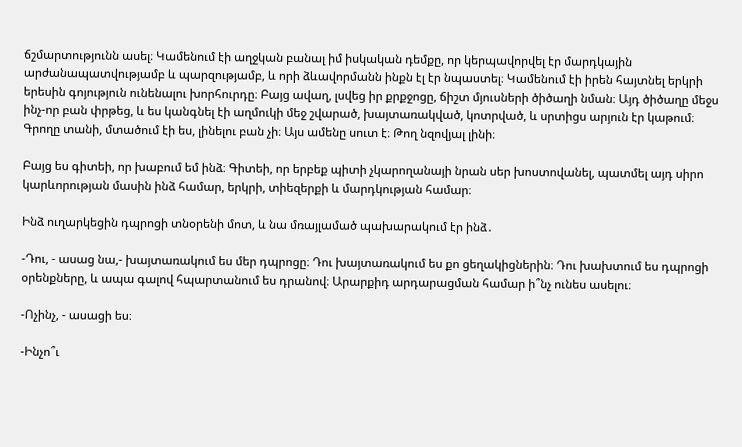ճշմարտությունն ասել։ Կամենում էի աղջկան բանալ իմ իսկական դեմքը, որ կերպավորվել էր մարդկային արժանապատվությամբ և պարզությամբ, և որի ձևավորմանն ինքն էլ էր նպաստել։ Կամենում էի իրեն հայտնել երկրի երեսին գոյություն ունենալու խորհուրդը։ Բայց ավաղ, լսվեց իր քրքջոցը, ճիշտ մյուսների ծիծաղի նման։ Այդ ծիծաղը մեջս ինչ-որ բան փրթեց, և ես կանգնել էի աղմուկի մեջ շվարած, խայտառակված, կոտրված, և սրտիցս արյուն էր կաթում։ Գրողը տանի, մտածում էի ես, լինելու բան չի։ Այս ամենը սուտ է։ Թող նզովյալ լինի։

Բայց ես գիտեի, որ խաբում եմ ինձ։ Գիտեի, որ երբեք պիտի չկարողանայի նրան սեր խոստովանել, պատմել այդ սիրո կարևորության մասին ինձ համար, երկրի, տիեզերքի և մարդկության համար։

Ինձ ուղարկեցին դպրոցի տնօրենի մոտ, և նա մռայլամած պախարակում էր ինձ․

-Դու, - ասաց նա,- խայտառակում ես մեր դպրոցը։ Դու խայտառակում ես քո ցեղակիցներին։ Դու խախտում ես դպրոցի օրենքները, և ապա գալով հպարտանում ես դրանով։ Արարքիդ արդարացման համար ի՞նչ ունես ասելու։

-Ոչինչ, - ասացի ես։

-Ինչո՞ւ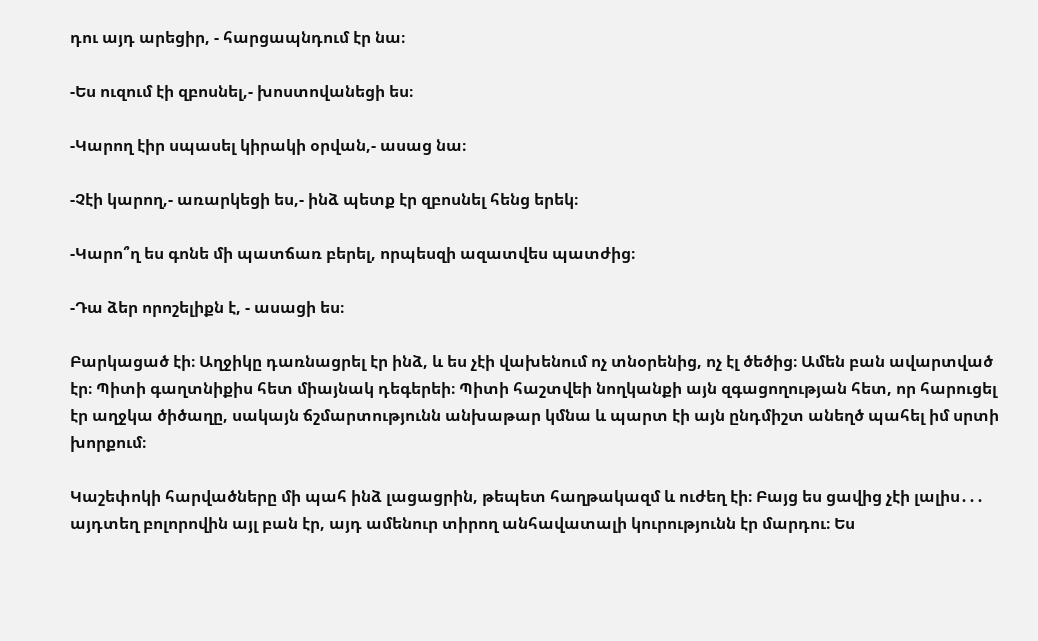դու այդ արեցիր, - հարցապնդում էր նա։

-Ես ուզում էի զբոսնել,- խոստովանեցի ես։

-Կարող էիր սպասել կիրակի օրվան,- ասաց նա։

-Չէի կարող,- առարկեցի ես,- ինձ պետք էր զբոսնել հենց երեկ։

-Կարո՞ղ ես գոնե մի պատճառ բերել, որպեսզի ազատվես պատժից։

-Դա ձեր որոշելիքն է, - ասացի ես։

Բարկացած էի։ Աղջիկը դառնացրել էր ինձ, և ես չէի վախենում ոչ տնօրենից, ոչ էլ ծեծից։ Ամեն բան ավարտված էր։ Պիտի գաղտնիքիս հետ միայնակ դեգերեի։ Պիտի հաշտվեի նողկանքի այն զգացողության հետ, որ հարուցել էր աղջկա ծիծաղը, սակայն ճշմարտությունն անխաթար կմնա և պարտ էի այն ընդմիշտ անեղծ պահել իմ սրտի խորքում։

Կաշեփոկի հարվածները մի պահ ինձ լացացրին, թեպետ հաղթակազմ և ուժեղ էի։ Բայց ես ցավից չէի լալիս․․․ այդտեղ բոլորովին այլ բան էր, այդ ամենուր տիրող անհավատալի կուրությունն էր մարդու։ Ես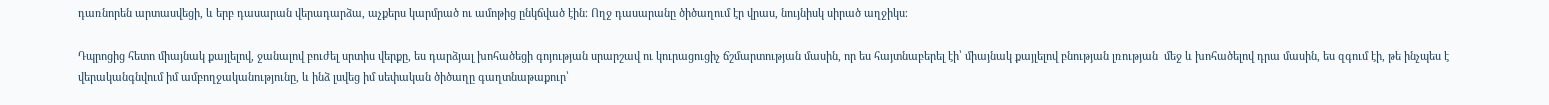դառնորեն արտասվեցի, և երբ դասարան վերադարձա, աչքերս կարմրած ու ամոթից ընկճված էին։ Ողջ դասարանը ծիծաղում էր վրաս, նույնիսկ սիրած աղջիկս։

Դպրոցից հետո միայնակ քայլելով, ջանալով բուժել սրտիս վերքը, ես դարձյալ խոհածեցի գոյության սրարշավ ու կուրացուցիչ ճշմարտության մասին, որ ես հայտնաբերել էի՝ միայնակ քայլելով բնության լռության  մեջ և խոհածելով դրա մասին, ես զգում էի, թե ինչպես է վերականգնվում իմ ամբողջականությունը, և ինձ լսվեց իմ սեփական ծիծաղը գաղտնաթաքուր՝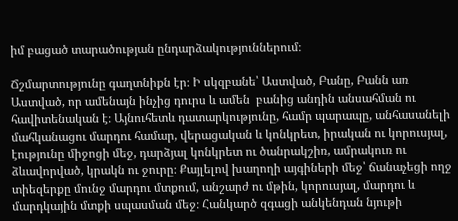իմ բացած տարածության ընդարձակություններում։

Ճշմարտությունը գաղտնիքն էր։ Ի սկզբանե՝ Աստված, Բանը, Բանն առ Աստված, որ ամենայն ինչից դուրս և ամեն  բանից անդին անսահման ու հավիտենական է։ Այնուհետև դատարկությունը, համր պարապը, անհասանելի մահկանացու մարդու համար, վերացական և կոնկրետ, իրական ու կորուսյալ, էությունը միջոցի մեջ, դարձյալ կոնկրետ ու ծանրակշիռ, ամրակուռ ու ձևավորված, կրակն ու ջուրը։ Քայլելով խաղողի այգիների մեջ՝ ճանաչեցի ողջ տիեզերքը մունջ մարդու մտքում, անշարժ ու մթին, կորուսյալ, մարդու և մարդկային մտքի սպասման մեջ։ Հանկարծ զգացի անկենդան նյութի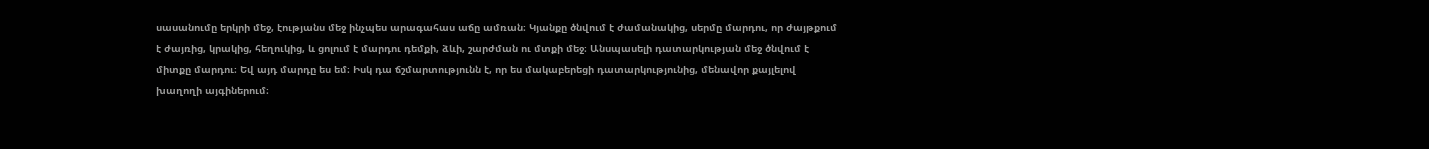սասանումը երկրի մեջ, էությանս մեջ ինչպես արագահաս աճը ամռան։ Կյանքը ծնվում է ժամանակից, սերմը մարդու, որ ժայթքում է ժայռից, կրակից, հեղուկից, և ցոլում է մարդու դեմքի, ձևի, շարժման ու մտքի մեջ։ Անսպասելի դատարկության մեջ ծնվում է միտքը մարդու։ Եվ այդ մարդը ես եմ։ Իսկ դա ճշմարտությունն է, որ ես մակաբերեցի դատարկությունից, մենավոր քայլելով խաղողի այգիներում։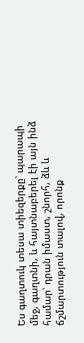Ես գաղտուկ տեսա տիեզերքը՝ պարապի մեջ, գաղտնի, և հայտնաբերել էի այն ինձ համար՝ դրան իմաստ, շնորհ, ձև և ճշմարտություն տալով, որոնք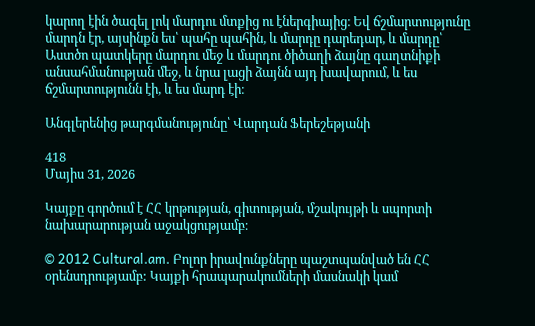կարող էին ծագել լոկ մարդու մտքից ու էներգիայից։ Եվ ճշմարտությունը մարդն էր, այսինքն ես՝ պահը պահին, և մարդը դարեդար, և մարդը՝ Աստծո պատկերը մարդու մեջ և մարդու ծիծաղի ձայնը գաղտնիքի անսահմանության մեջ, և նրա լացի ձայնն այդ խավարում, և ես ճշմարտությունն էի, և ես մարդ էի։

Անգլերենից թարգմանությունը՝ Վարդան Ֆերեշեթյանի

418
Մայիս 31, 2026

Կայքը գործում է ՀՀ կրթության, գիտության, մշակույթի և սպորտի նախարարության աջակցությամբ։

© 2012 Cultural.am. Բոլոր իրավունքները պաշտպանված են ՀՀ օրենսդրությամբ: Կայքի հրապարակումների մասնակի կամ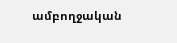ամբողջական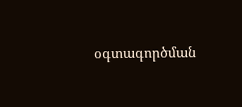օգտագործման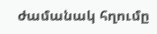ժամանակ հղումը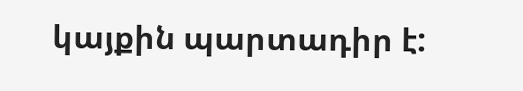կայքին պարտադիր է: